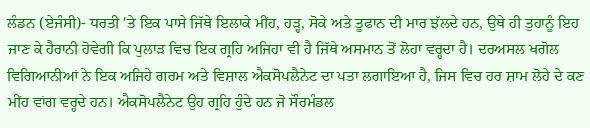ਲੰਡਨ (ਏਜੰਸੀ)- ਧਰਤੀ 'ਤੇ ਇਕ ਪਾਸੇ ਜਿੱਥੇ ਇਲਾਕੇ ਮੀਂਹ, ਹੜ੍ਹ, ਸੋਕੇ ਅਤੇ ਤੂਫਾਨ ਦੀ ਮਾਰ ਝੱਲਦੇ ਹਨ, ਉਥੇ ਹੀ ਤੁਹਾਨੂੰ ਇਹ ਜਾਣ ਕੇ ਹੈਰਾਨੀ ਹੋਵੇਗੀ ਕਿ ਪੁਲਾੜ ਵਿਚ ਇਕ ਗ੍ਰਹਿ ਅਜਿਹਾ ਵੀ ਹੈ ਜਿੱਥੇ ਅਸਮਾਨ ਤੋਂ ਲੋਹਾ ਵਰ੍ਹਦਾ ਹੈ। ਦਰਅਸਲ ਖਗੋਲ ਵਿਗਿਆਨੀਆਂ ਨੇ ਇਕ ਅਜਿਹੇ ਗਰਮ ਅਤੇ ਵਿਸ਼ਾਲ ਐਕਸੋਪਲੈਨੇਟ ਦਾ ਪਤਾ ਲਗਾਇਆ ਹੈ, ਜਿਸ ਵਿਚ ਹਰ ਸ਼ਾਮ ਲੋਹੇ ਦੇ ਕਣ ਮੀਂਹ ਵਾਂਗ ਵਰ੍ਹਦੇ ਹਨ। ਐਕਸੋਪਲੈਨੇਟ ਉਹ ਗ੍ਰਹਿ ਹੁੰਦੇ ਹਨ ਜੋ ਸੌਰਮੰਡਲ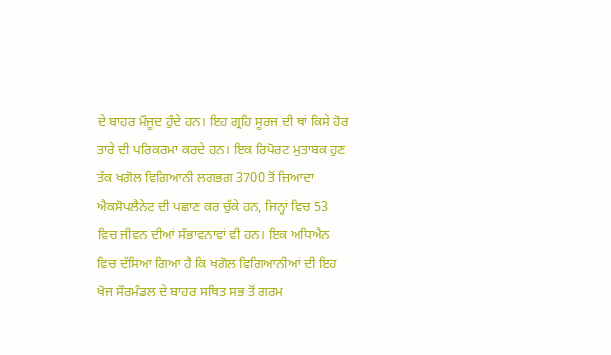ਦੇ ਬਾਹਰ ਮੌਜੂਦ ਹੁੰਦੇ ਹਨ। ਇਹ ਗ੍ਰਹਿ ਸੂਰਜ ਦੀ ਥਾਂ ਕਿਸੇ ਹੋਰ ਤਾਰੇ ਦੀ ਪਰਿਕਰਮਾ ਕਰਦੇ ਹਨ। ਇਕ ਰਿਪੋਰਟ ਮੁਤਾਬਕ ਹੁਣ ਤੱਕ ਖਗੋਲ ਵਿਗਿਆਨੀ ਲਗਭਗ 3700 ਤੋਂ ਜ਼ਿਆਦਾ ਐਕਸੋਪਲੈਨੇਟ ਦੀ ਪਛਾਣ ਕਰ ਚੁੱਕੇ ਹਨ, ਜਿਨ੍ਹਾਂ ਵਿਚ 53 ਵਿਚ ਜੀਵਨ ਦੀਆਂ ਸੰਭਾਵਨਾਵਾਂ ਵੀ ਹਨ। ਇਕ ਅਧਿਐਨ ਵਿਚ ਦੱਸਿਆ ਗਿਆ ਹੈ ਕਿ ਖਗੋਲ ਵਿਗਿਆਨੀਆਂ ਦੀ ਇਹ ਖੋਜ ਸੌਰਮੰਡਲ ਦੇ ਬਾਹਰ ਸਥਿਤ ਸਭ ਤੋਂ ਗਰਮ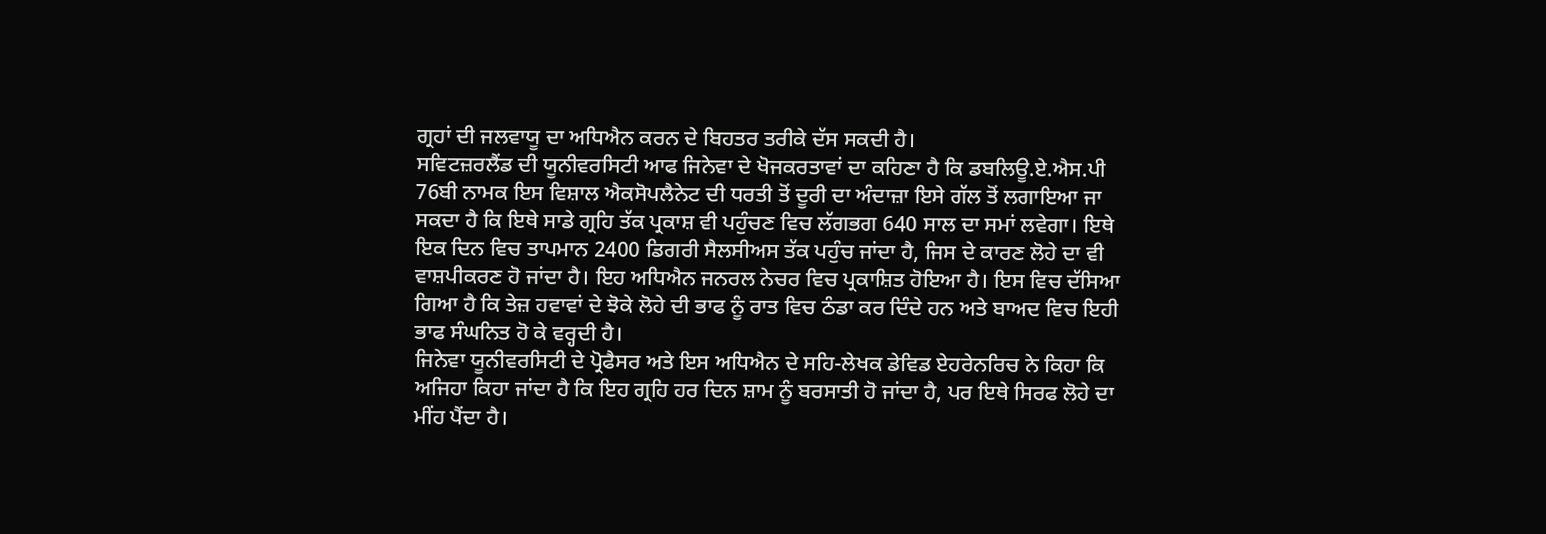ਗ੍ਰਹਾਂ ਦੀ ਜਲਵਾਯੂ ਦਾ ਅਧਿਐਨ ਕਰਨ ਦੇ ਬਿਹਤਰ ਤਰੀਕੇ ਦੱਸ ਸਕਦੀ ਹੈ।
ਸਵਿਟਜ਼ਰਲੈਂਡ ਦੀ ਯੂਨੀਵਰਸਿਟੀ ਆਫ ਜਿਨੇਵਾ ਦੇ ਖੋਜਕਰਤਾਵਾਂ ਦਾ ਕਹਿਣਾ ਹੈ ਕਿ ਡਬਲਿਊ.ਏ.ਐਸ.ਪੀ 76ਬੀ ਨਾਮਕ ਇਸ ਵਿਸ਼ਾਲ ਐਕਸੋਪਲੈਨੇਟ ਦੀ ਧਰਤੀ ਤੋਂ ਦੂਰੀ ਦਾ ਅੰਦਾਜ਼ਾ ਇਸੇ ਗੱਲ ਤੋਂ ਲਗਾਇਆ ਜਾ ਸਕਦਾ ਹੈ ਕਿ ਇਥੇ ਸਾਡੇ ਗ੍ਰਹਿ ਤੱਕ ਪ੍ਰਕਾਸ਼ ਵੀ ਪਹੁੰਚਣ ਵਿਚ ਲੱਗਭਗ 640 ਸਾਲ ਦਾ ਸਮਾਂ ਲਵੇਗਾ। ਇਥੇ ਇਕ ਦਿਨ ਵਿਚ ਤਾਪਮਾਨ 2400 ਡਿਗਰੀ ਸੈਲਸੀਅਸ ਤੱਕ ਪਹੁੰਚ ਜਾਂਦਾ ਹੈ, ਜਿਸ ਦੇ ਕਾਰਣ ਲੋਹੇ ਦਾ ਵੀ ਵਾਸ਼ਪੀਕਰਣ ਹੋ ਜਾਂਦਾ ਹੈ। ਇਹ ਅਧਿਐਨ ਜਨਰਲ ਨੇਚਰ ਵਿਚ ਪ੍ਰਕਾਸ਼ਿਤ ਹੋਇਆ ਹੈ। ਇਸ ਵਿਚ ਦੱਸਿਆ ਗਿਆ ਹੈ ਕਿ ਤੇਜ਼ ਹਵਾਵਾਂ ਦੇ ਝੋਕੇ ਲੋਹੇ ਦੀ ਭਾਫ ਨੂੰ ਰਾਤ ਵਿਚ ਠੰਡਾ ਕਰ ਦਿੰਦੇ ਹਨ ਅਤੇ ਬਾਅਦ ਵਿਚ ਇਹੀ ਭਾਫ ਸੰਘਨਿਤ ਹੋ ਕੇ ਵਰ੍ਹਦੀ ਹੈ।
ਜਿਨੇਵਾ ਯੂਨੀਵਰਸਿਟੀ ਦੇ ਪ੍ਰੋਫੈਸਰ ਅਤੇ ਇਸ ਅਧਿਐਨ ਦੇ ਸਹਿ-ਲੇਖਕ ਡੇਵਿਡ ਏਹਰੇਨਰਿਚ ਨੇ ਕਿਹਾ ਕਿ ਅਜਿਹਾ ਕਿਹਾ ਜਾਂਦਾ ਹੈ ਕਿ ਇਹ ਗ੍ਰਹਿ ਹਰ ਦਿਨ ਸ਼ਾਮ ਨੂੰ ਬਰਸਾਤੀ ਹੋ ਜਾਂਦਾ ਹੈ, ਪਰ ਇਥੇ ਸਿਰਫ ਲੋਹੇ ਦਾ ਮੀਂਹ ਪੈਂਦਾ ਹੈ।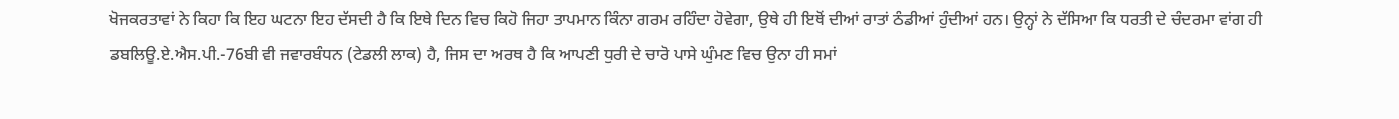ਖੋਜਕਰਤਾਵਾਂ ਨੇ ਕਿਹਾ ਕਿ ਇਹ ਘਟਨਾ ਇਹ ਦੱਸਦੀ ਹੈ ਕਿ ਇਥੇ ਦਿਨ ਵਿਚ ਕਿਹੋ ਜਿਹਾ ਤਾਪਮਾਨ ਕਿੰਨਾ ਗਰਮ ਰਹਿੰਦਾ ਹੋਵੇਗਾ, ਉਥੇ ਹੀ ਇਥੋਂ ਦੀਆਂ ਰਾਤਾਂ ਠੰਡੀਆਂ ਹੁੰਦੀਆਂ ਹਨ। ਉਨ੍ਹਾਂ ਨੇ ਦੱਸਿਆ ਕਿ ਧਰਤੀ ਦੇ ਚੰਦਰਮਾ ਵਾਂਗ ਹੀ ਡਬਲਿਊ.ਏ.ਐਸ.ਪੀ.-76ਬੀ ਵੀ ਜਵਾਰਬੰਧਨ (ਟੇਡਲੀ ਲਾਕ) ਹੈ, ਜਿਸ ਦਾ ਅਰਥ ਹੈ ਕਿ ਆਪਣੀ ਧੁਰੀ ਦੇ ਚਾਰੋ ਪਾਸੇ ਘੁੰਮਣ ਵਿਚ ਉਨਾ ਹੀ ਸਮਾਂ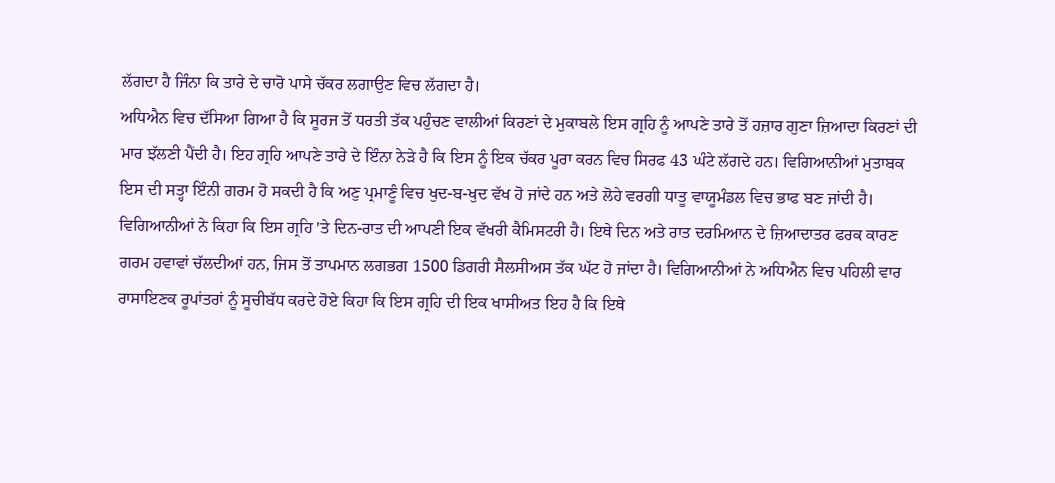ਲੱਗਦਾ ਹੈ ਜਿੰਨਾ ਕਿ ਤਾਰੇ ਦੇ ਚਾਰੋ ਪਾਸੇ ਚੱਕਰ ਲਗਾਉਣ ਵਿਚ ਲੱਗਦਾ ਹੈ।
ਅਧਿਐਨ ਵਿਚ ਦੱਸਿਆ ਗਿਆ ਹੈ ਕਿ ਸੂਰਜ ਤੋਂ ਧਰਤੀ ਤੱਕ ਪਹੁੰਚਣ ਵਾਲੀਆਂ ਕਿਰਣਾਂ ਦੇ ਮੁਕਾਬਲੇ ਇਸ ਗ੍ਰਹਿ ਨੂੰ ਆਪਣੇ ਤਾਰੇ ਤੋਂ ਹਜ਼ਾਰ ਗੁਣਾ ਜ਼ਿਆਦਾ ਕਿਰਣਾਂ ਦੀ ਮਾਰ ਝੱਲਣੀ ਪੈਂਦੀ ਹੈ। ਇਹ ਗ੍ਰਹਿ ਆਪਣੇ ਤਾਰੇ ਦੇ ਇੰਨਾ ਨੇੜੇ ਹੈ ਕਿ ਇਸ ਨੂੰ ਇਕ ਚੱਕਰ ਪੂਰਾ ਕਰਨ ਵਿਚ ਸਿਰਫ 43 ਘੰਟੇ ਲੱਗਦੇ ਹਨ। ਵਿਗਿਆਨੀਆਂ ਮੁਤਾਬਕ ਇਸ ਦੀ ਸਤ੍ਹਾ ਇੰਨੀ ਗਰਮ ਹੋ ਸਕਦੀ ਹੈ ਕਿ ਅਣੁ ਪ੍ਰਮਾਣੂੰ ਵਿਚ ਖੁਦ-ਬ-ਖੁਦ ਵੱਖ ਹੋ ਜਾਂਦੇ ਹਨ ਅਤੇ ਲੋਹੇ ਵਰਗੀ ਧਾਤੂ ਵਾਯੂਮੰਡਲ ਵਿਚ ਭਾਫ ਬਣ ਜਾਂਦੀ ਹੈ।
ਵਿਗਿਆਨੀਆਂ ਨੇ ਕਿਹਾ ਕਿ ਇਸ ਗ੍ਰਹਿ 'ਤੇ ਦਿਨ-ਰਾਤ ਦੀ ਆਪਣੀ ਇਕ ਵੱਖਰੀ ਕੈਮਿਸਟਰੀ ਹੈ। ਇਥੇ ਦਿਨ ਅਤੇ ਰਾਤ ਦਰਮਿਆਨ ਦੇ ਜ਼ਿਆਦਾਤਰ ਫਰਕ ਕਾਰਣ ਗਰਮ ਹਵਾਵਾਂ ਚੱਲਦੀਆਂ ਹਨ, ਜਿਸ ਤੋਂ ਤਾਪਮਾਨ ਲਗਭਗ 1500 ਡਿਗਰੀ ਸੈਲਸੀਅਸ ਤੱਕ ਘੱਟ ਹੋ ਜਾਂਦਾ ਹੈ। ਵਿਗਿਆਨੀਆਂ ਨੇ ਅਧਿਐਨ ਵਿਚ ਪਹਿਲੀ ਵਾਰ ਰਾਸਾਇਣਕ ਰੂਪਾਂਤਰਾਂ ਨੂੰ ਸੂਚੀਬੱਧ ਕਰਦੇ ਹੋਏ ਕਿਹਾ ਕਿ ਇਸ ਗ੍ਰਹਿ ਦੀ ਇਕ ਖਾਸੀਅਤ ਇਹ ਹੈ ਕਿ ਇਥੇ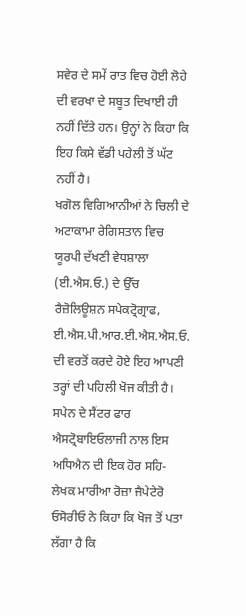ਸਵੇਰ ਦੇ ਸਮੇਂ ਰਾਤ ਵਿਚ ਹੋਈ ਲੋਹੇ ਦੀ ਵਰਖਾ ਦੇ ਸਬੂਤ ਦਿਖਾਈ ਹੀ ਨਹੀਂ ਦਿੱਤੇ ਹਨ। ਉਨ੍ਹਾਂ ਨੇ ਕਿਹਾ ਕਿ ਇਹ ਕਿਸੇ ਵੱਡੀ ਪਹੇਲੀ ਤੋਂ ਘੱਟ ਨਹੀਂ ਹੈ।
ਖਗੋਲ ਵਿਗਿਆਨੀਆਂ ਨੇ ਚਿਲੀ ਦੇ ਅਟਾਕਾਮਾ ਰੇਗਿਸਤਾਨ ਵਿਚ ਯੂਰਪੀ ਦੱਖਣੀ ਵੇਧਸ਼ਾਲਾ (ਈ.ਐਸ.ਓ.) ਦੇ ਉੱਚ ਰੈਜ਼ੋਲਿਊਸ਼ਨ ਸਪੇਕਟ੍ਰੋਗ੍ਰਾਫ, ਈ.ਐਸ.ਪੀ.ਆਰ.ਈ.ਐਸ.ਐਸ.ਓ. ਦੀ ਵਰਤੋਂ ਕਰਦੇ ਹੋਏ ਇਹ ਆਪਣੀ ਤਰ੍ਹਾਂ ਦੀ ਪਹਿਲੀ ਖੋਜ ਕੀਤੀ ਹੈ। ਸਪੇਨ ਦੇ ਸੈਂਟਰ ਫਾਰ ਐਸਟ੍ਰੋਬਾਇਓਲਾਜੀ ਨਾਲ ਇਸ ਅਧਿਐਨ ਦੀ ਇਕ ਹੋਰ ਸਹਿ-ਲੇਖਕ ਮਾਰੀਆ ਰੋਜ਼ਾ ਜੈਪੇਟੇਰੋ ਓਸੋਰੀਓ ਨੇ ਕਿਹਾ ਕਿ ਖੋਜ ਤੋਂ ਪਤਾ ਲੱਗਾ ਹੈ ਕਿ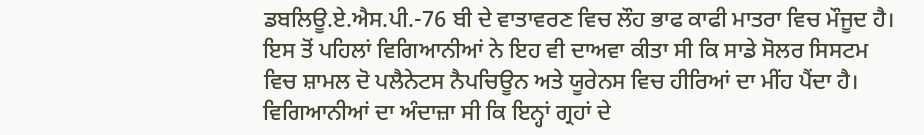ਡਬਲਿਊ.ਏ.ਐਸ.ਪੀ.-76 ਬੀ ਦੇ ਵਾਤਾਵਰਣ ਵਿਚ ਲੌਹ ਭਾਫ ਕਾਫੀ ਮਾਤਰਾ ਵਿਚ ਮੌਜੂਦ ਹੈ।
ਇਸ ਤੋਂ ਪਹਿਲਾਂ ਵਿਗਿਆਨੀਆਂ ਨੇ ਇਹ ਵੀ ਦਾਅਵਾ ਕੀਤਾ ਸੀ ਕਿ ਸਾਡੇ ਸੋਲਰ ਸਿਸਟਮ ਵਿਚ ਸ਼ਾਮਲ ਦੋ ਪਲੈਨੇਟਸ ਨੈਪਚਿਊਨ ਅਤੇ ਯੂਰੇਨਸ ਵਿਚ ਹੀਰਿਆਂ ਦਾ ਮੀਂਹ ਪੈਂਦਾ ਹੈ। ਵਿਗਿਆਨੀਆਂ ਦਾ ਅੰਦਾਜ਼ਾ ਸੀ ਕਿ ਇਨ੍ਹਾਂ ਗ੍ਰਹਾਂ ਦੇ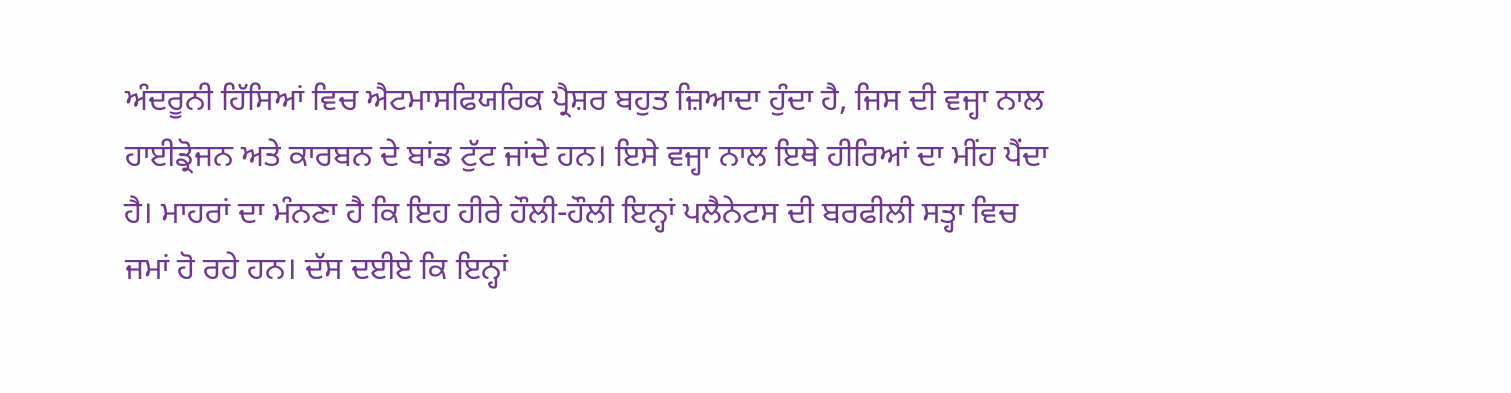ਅੰਦਰੂਨੀ ਹਿੱਸਿਆਂ ਵਿਚ ਐਟਮਾਸਫਿਯਰਿਕ ਪ੍ਰੈਸ਼ਰ ਬਹੁਤ ਜ਼ਿਆਦਾ ਹੁੰਦਾ ਹੈ, ਜਿਸ ਦੀ ਵਜ੍ਹਾ ਨਾਲ ਹਾਈਡ੍ਰੋਜਨ ਅਤੇ ਕਾਰਬਨ ਦੇ ਬਾਂਡ ਟੁੱਟ ਜਾਂਦੇ ਹਨ। ਇਸੇ ਵਜ੍ਹਾ ਨਾਲ ਇਥੇ ਹੀਰਿਆਂ ਦਾ ਮੀਂਹ ਪੈਂਦਾ ਹੈ। ਮਾਹਰਾਂ ਦਾ ਮੰਨਣਾ ਹੈ ਕਿ ਇਹ ਹੀਰੇ ਹੌਲੀ-ਹੌਲੀ ਇਨ੍ਹਾਂ ਪਲੈਨੇਟਸ ਦੀ ਬਰਫੀਲੀ ਸਤ੍ਹਾ ਵਿਚ ਜਮਾਂ ਹੋ ਰਹੇ ਹਨ। ਦੱਸ ਦਈਏ ਕਿ ਇਨ੍ਹਾਂ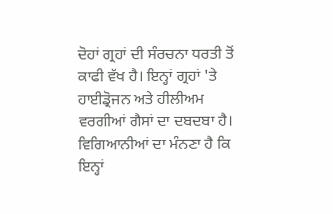ਦੋਹਾਂ ਗ੍ਰਹਾਂ ਦੀ ਸੰਰਚਨਾ ਧਰਤੀ ਤੋਂ ਕਾਫੀ ਵੱਖ ਹੈ। ਇਨ੍ਹਾਂ ਗ੍ਰਹਾਂ 'ਤੇ ਹਾਈਡ੍ਰੋਜਨ ਅਤੇ ਹੀਲੀਅਮ ਵਰਗੀਆਂ ਗੈਸਾਂ ਦਾ ਦਬਦਬਾ ਹੈ। ਵਿਗਿਆਨੀਆਂ ਦਾ ਮੰਨਣਾ ਹੈ ਕਿ ਇਨ੍ਹਾਂ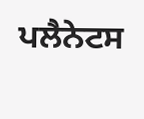ਪਲੈਨੇਟਸ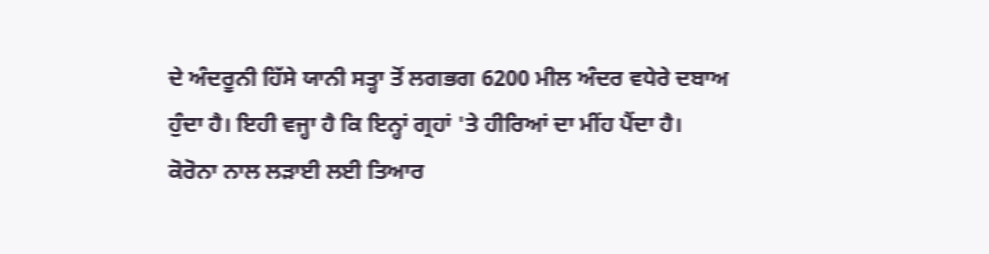ਦੇ ਅੰਦਰੂਨੀ ਹਿੱਸੇ ਯਾਨੀ ਸਤ੍ਹਾ ਤੋਂ ਲਗਭਗ 6200 ਮੀਲ ਅੰਦਰ ਵਧੇਰੇ ਦਬਾਅ ਹੁੰਦਾ ਹੈ। ਇਹੀ ਵਜ੍ਹਾ ਹੈ ਕਿ ਇਨ੍ਹਾਂ ਗ੍ਰਹਾਂ 'ਤੇ ਹੀਰਿਆਂ ਦਾ ਮੀਂਹ ਪੈਂਦਾ ਹੈ।
ਕੋਰੋਨਾ ਨਾਲ ਲਡ਼ਾਈ ਲਈ ਤਿਆਰ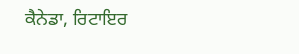ਕੈਨੇਡਾ, ਰਿਟਾਇਰ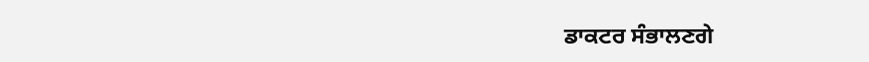ਡਾਕਟਰ ਸੰਭਾਲਣਗੇ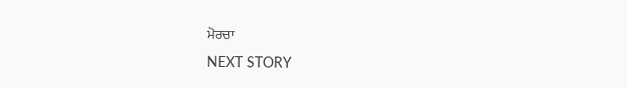ਮੋਰਚਾ
NEXT STORY